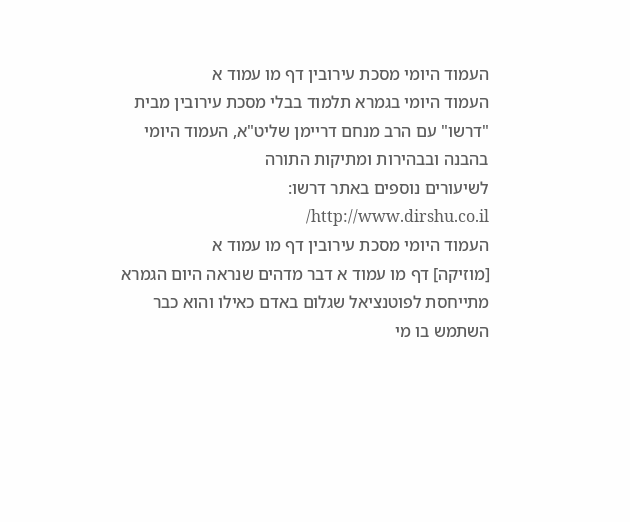העמוד היומי מסכת עירובין דף מו עמוד א
העמוד היומי בגמרא תלמוד בבלי מסכת עירובין מבית "דרשו" עם הרב מנחם דריימן שליט"א, העמוד היומי בהבנה ובבהירות ומתיקות התורה
לשיעורים נוספים באתר דרשו: http://www.dirshu.co.il/
העמוד היומי מסכת עירובין דף מו עמוד א
[מוזיקה] דף מו עמוד א דבר מדהים שנראה היום הגמרא מתייחסת לפוטנציאל שגלום באדם כאילו והוא כבר השתמש בו מי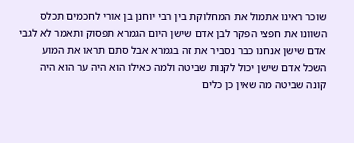שוכר ראינו אתמול את המחלוקת בין רבי יוחנן בן אורי לחכמים תכלס השוונו את חפצי הפקר לבן אדם שישן היום הגמרא תפסוק ותאמר לא לגבי אדם שישן אנחנו כבר נסביר את זה בגמרא אבל סתם תראו את המוע השכל אדם שישן יכול לקנות שביטה ולמה כאילו הוא היה ער הוא היה קונה שביטה מה שאין כן כלים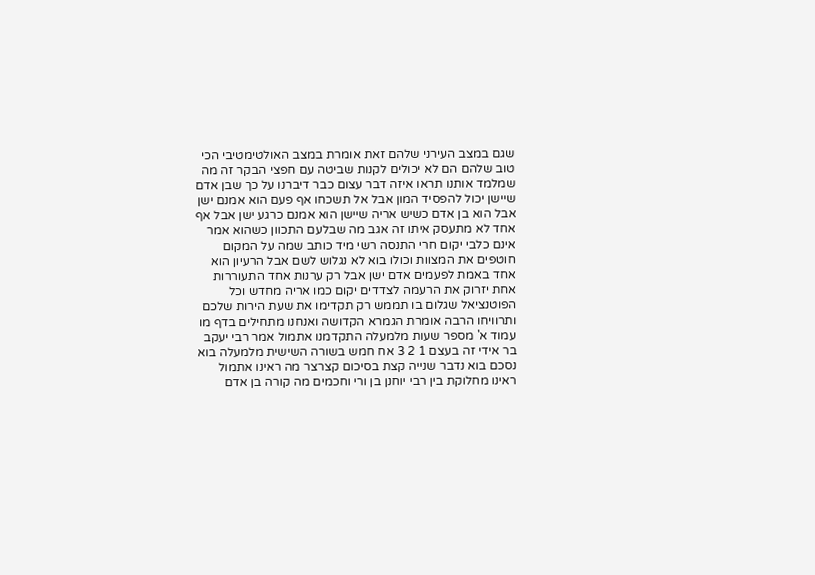שגם במצב העירני שלהם זאת אומרת במצב האולטימטיבי הכי טוב שלהם הם לא יכולים לקנות שביטה עם חפצי הבקר זה מה שמלמד אותנו תראו איזה דבר עצום כבר דיברנו על כך שבן אדם שיישן יכול להפסיד המון אבל אל תשכחו אף פעם הוא אמנם ישן אבל הוא בן אדם כשיש אריה שיישן הוא אמנם כרגע ישן אבל אף אחד לא מתעסק איתו זה אגב מה שבלעם התכוון כשהוא אמר אינם כלבי יקום חרי התנסה רשי מיד כותב שמה על המקום חוטפים את המצוות וכולו בוא לא נגלוש לשם אבל הרעיון הוא אחד באמת לפעמים אדם ישן אבל רק ערנות אחד התעוררות אחת יזרוק את הרעמה לצדדים יקום כמו אריה מחדש וכל הפוטנציאל שגלום בו תממש רק תקדימו את שעת הירות שלכם ותרוויחו הרבה אומרת הגמרא הקדושה ואנחנו מתחילים בדף מו עמוד א' מספר שעות מלמעלה התקדמנו אתמול אמר רבי יעקב בר אידי זה בעצם 1 2 3 אח חמש בשורה השישית מלמעלה בוא נסכם בוא נדבר שנייה קצת בסיכום קצרצר מה ראינו אתמול ראינו מחלוקת בין רבי יוחנן בן ורי וחכמים מה קורה בן אדם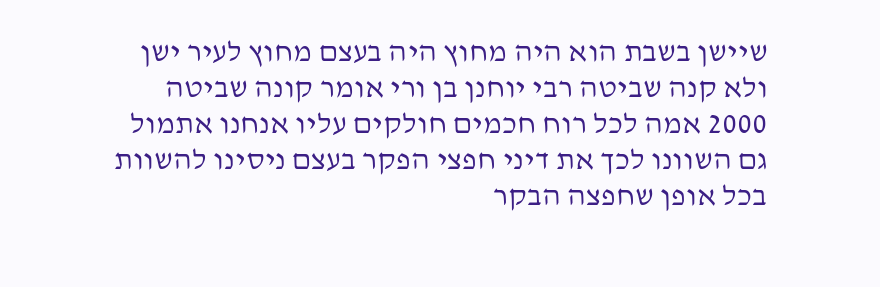שיישן בשבת הוא היה מחוץ היה בעצם מחוץ לעיר ישן ולא קנה שביטה רבי יוחנן בן ורי אומר קונה שביטה 2000 אמה לכל רוח חכמים חולקים עליו אנחנו אתמול גם השוונו לכך את דיני חפצי הפקר בעצם ניסינו להשוות בכל אופן שחפצה הבקר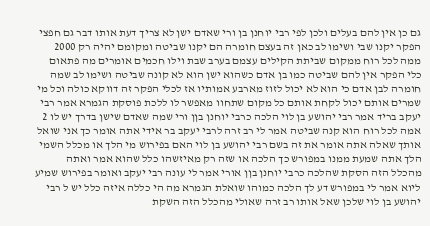גם כן אין להם בעלים ולכן לפי רבי יוחנן בן ורי שאדם ישן לא צריך דעת אותו דבר גם חפצי הפקר יקנו שבי ושימו לב כאן זה בעצם חומרה הם יקנו שביטה ומקומם יהיה רק 2000 ממה לכל רוח ממקום שביתת הקילים עצמם בערב שבת וילו חכמים אומרים מה פתאום כלי הפקר אין להם שביטה כמו בן אדם כשהוא ישן הוא לא קונה שביטה ושימו לב שמה חומרה לבן אדם כי הוא לא יכול לזוז מארבע אמותיו אז לכלי הפקר זה דווקא כולה וכל מי שמרים אותם יכול לקחת אותם כל מקום שתחוו מאפשר לו ללכת פוסקת הגמרא אמר רבי יעקב בריד אמר רבי יהושע בן לוי הלכה כרבי יוחנן בןן ורי שמה שאדם שישן בדרך יש לו 2 אמה לכל רוח הוא קנה שביטה אמר לי רב זרה לרבי יעקב בר אידי אתה אומר כך אני שואל אותך שאלה אתה אומר את זה בשם רבי יהושע בן לוי האם בפירוש מי הלך או מכלל השמי הלך אתה שמעת ממנו במפורש כך הלכה או שזה רק מאיזשהו כלל שהוא אמר ואתה מהכלל הזה הסקת שהלכה כרבי יוחנן בןן אורי אמר לי עונה רבי יעקב ואומר בפירוש שמיע ליוא אמר לי במפורש דע לך הלכה כמוהו שואלת הגמרא מה הי כללה איזה כלל יש ל רבי יהושע בן לוי שלכן שאל אותו רב זרה שאולי מהכלל הזה השקת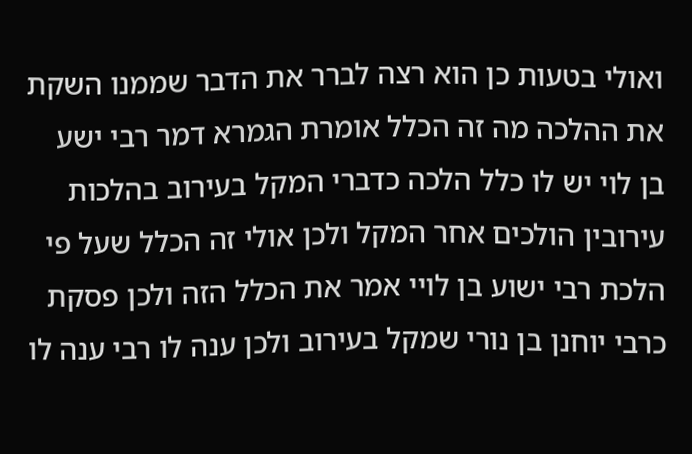ואולי בטעות כן הוא רצה לברר את הדבר שממנו השקת את ההלכה מה זה הכלל אומרת הגמרא דמר רבי ישע בן לוי יש לו כלל הלכה כדברי המקל בעירוב בהלכות עירובין הולכים אחר המקל ולכן אולי זה הכלל שעל פי הלכת רבי ישוע בן לויי אמר את הכלל הזה ולכן פסקת כרבי יוחנן בן נורי שמקל בעירוב ולכן ענה לו רבי ענה לו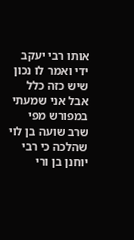אותו רבי יעקב ידי ואמר לו נכון שיש כזה כלל אבל אני שמעתי במפורש מפי שרב שועה בן לוי שהלכה כי רבי יוחנן בן ורי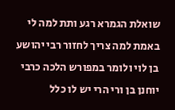שואלת הגמרא רגע ותת למה לי באמת למה צריך לחזור רבי יהושע בן לוי ולומר במפורש הלכה כרבי יוחנן בן ורי הרי יש לו כלל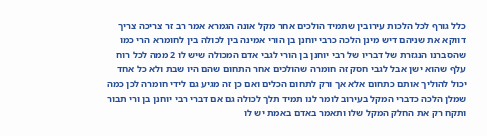כלל גורף לכל הלכות עירובין שתמיד הולכים אחר מקל אונה הגמרא אמר רב זר צריכה צריך דווקא את שניהם דיש מינן הלכה כרבי יוחנן בן הורי אמינה בין לכולה בין לחומרא הרי כמו שהסברנו הנגזרת של דבריו של רבי יוחנן בן הורי לגבי אדם המכולה שיש לו 2 ממה לכל רוח עלף שהוא ישן אבל לגבי חסק זה חומרה שהולכים אחר התחום שהם היו שבת ולא כל אחד יכול להוליך אותם כתחום אלא אך ורק לתחום הכלים ואם כן זה מגיע גם לידי חומרה לכן כמה שמלן הלכה כדברי המקל בעירוב לומר לנו תמיד תלך לכולה גם אם דברי רבי יוחנן בן ורי תבור ותקח רק את החלק המקל שלו ותאמר באדם באמת יש לו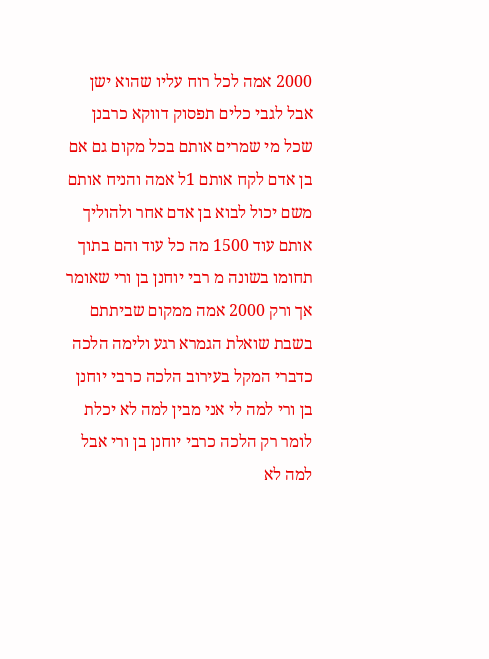2000 אמה לכל רוח עליו שהוא ישן אבל לגבי כלים תפסוק דווקא כרבנן שכל מי שמרים אותם בכל מקום גם אם בן אדם לקח אותם 1ל אמה והניח אותם משם יכול לבוא בן אדם אחר ולהוליך אותם עוד 1500 מה כל עוד והם בתוך תחומו בשונה מ רבי יוחנן בן ורי שאומר אך ורק 2000 אמה ממקום שביתתם בשבת שואלת הגמרא רגע ולימה הלכה כדברי המקל בעירוב הלכה כרבי יוחנן בן ורי למה לי אני מבין למה לא יכלת לומר רק הלכה כרבי יוחנן בן ורי אבל למה לא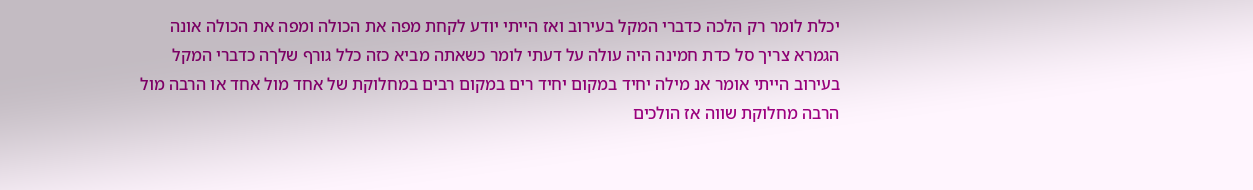יכלת לומר רק הלכה כדברי המקל בעירוב ואז הייתי יודע לקחת מפה את הכולה ומפה את הכולה אונה הגמרא צריך סל כדת חמינה היה עולה על דעתי לומר כשאתה מביא כזה כלל גורף שלךה כדברי המקל בעירוב הייתי אומר אנ מילה יחיד במקום יחיד רים במקום רבים במחלוקת של אחד מול אחד או הרבה מול הרבה מחלוקת שווה אז הולכים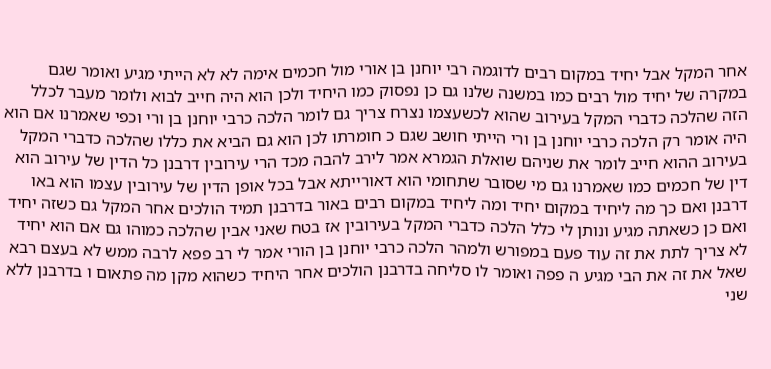אחר המקל אבל יחיד במקום רבים לדוגמה רבי יוחנן בן אורי מול חכמים אימה לא לא הייתי מגיע ואומר שגם במקרה של יחיד מול רבים כמו במשנה שלנו גם כן נפסוק כמו היחיד ולכן הוא היה חייב לבוא ולומר מעבר לכלל הזה שהלכה כדברי המקל בעירוב שהוא לכשעצמו נצרח צריך גם לומר הלכה כרבי יוחנן בן ורי וכפי שאמרנו אם הוא היה אומר רק הלכה כרבי יוחנן בן ורי הייתי חושב שגם כ חומרתו לכן הוא גם הביא את כללו שהלכה כדברי המקל בעירוב ההוא חייב לומר את שניהם שואלת הגמרא אמר לירב להבה מכד הרי עירובין דרבנן כל הדין של עירוב הוא דין של חכמים כמו שאמרנו גם מי שסובר שתחומי הוא דאורייתא אבל בכל אופן הדין של עירובין עצמו הוא באו דרבנן ואם כך מה ליחיד במקום יחיד ומה ליחיד במקום רבים באור בדרבנן תמיד הולכים אחר המקל גם כשזה יחיד ואם כן כשאתה מגיע ונותן לי כלל הלכה כדברי המקל בעירובין אז בטח שאני אבין שהלכה כמוהו גם אם הוא יחיד לא צריך לתת את זה עוד פעם במפורש ולמהר הלכה כרבי יוחנן בן הורי אמר לי רב פפא לרבה ממש לא בעצם רבא שאל את זה את הבי מגיע ה פפה ואומר לו סליחה בדרבנן הולכים אחר היחיד כשהוא מקן מה פתאום ו בדרבנן ללא שני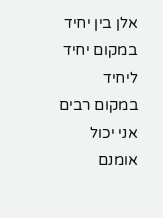אלן בין יחיד במקום יחיד ליחיד במקום רבים אני יכול אומנם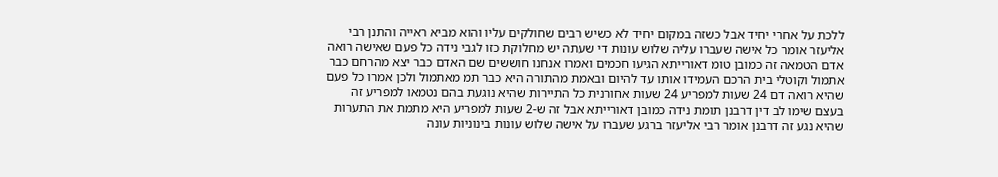ללכת על אחרי יחיד אבל כשזה במקום יחיד לא כשיש רבים שחולקים עליו והוא מביא ראייה והתנן רבי אליעזר אומר כל אישה שעברו עליה שלוש עונות די שעתה יש מחלוקת כזו לגבי נידה כל פעם שאישה רואה אדם הטמאה זה כמובן טומ דאורייתא הגיעו חכמים ואמרו אנחנו חוששים שם האדם כבר יצא מהרחם כבר אתמול וקוטלי בית הרכם העמידו אותו עד להיום ובאמת מהתורה היא כבר תמ מאתמול ולכן אמרו כל פעם שהיא רואה דם 24 שעות למפריע 24 שעות אחורנית כל התיירות שהיא נוגעת בהם נטמאו למפריע זה בעצם שימו לב דין דרבנן תומת נידה כמובן דאורייתא אבל זה ש-2 שעות למפריע היא מתמת את התערות שהיא נגע זה דרבנן אומר רבי אליעזר ברגע שעברו על אישה שלוש עונות בינוניות עונה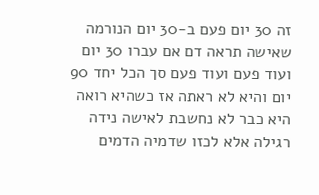זה 30 יום פעם ב-30 יום הנורמה שאישה תראה דם אם עברו 30 יום ועוד פעם ועוד פעם סך הכל יחד 90 יום והיא לא ראתה אז כשהיא רואה היא כבר לא נחשבת לאישה נידה רגילה אלא לכזו שדמיה הדמים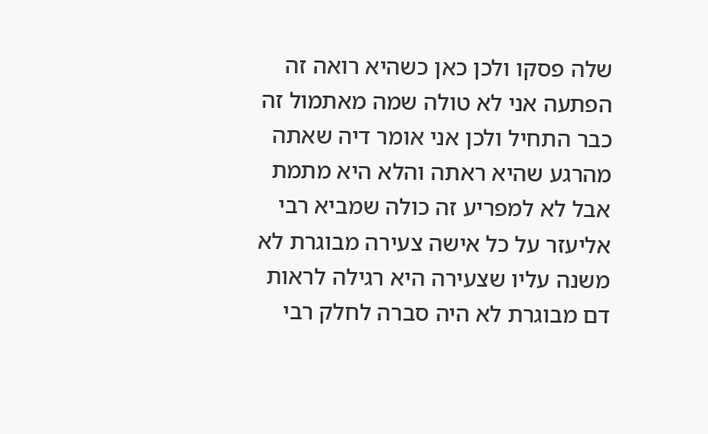שלה פסקו ולכן כאן כשהיא רואה זה הפתעה אני לא טולה שמה מאתמול זה כבר התחיל ולכן אני אומר דיה שאתה מהרגע שהיא ראתה והלא היא מתמת אבל לא למפריע זה כולה שמביא רבי אליעזר על כל אישה צעירה מבוגרת לא משנה עליו שצעירה היא רגילה לראות דם מבוגרת לא היה סברה לחלק רבי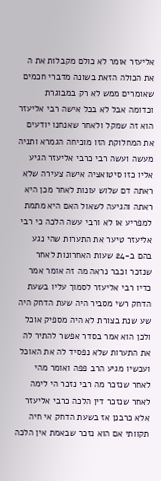אליעזר אומר לא כולם מקבלות את ה את הכולה הזאת בשונה מדברי חכמים שאומרים ממש לא רק במבוגרת וכדומה אבל לא בכל אישה רבי אליעזר הוא זה שמקל ולאחר שאנחנו יודעים את המחלוקת הזו מוכיחה הגמרא ותניה מעשה ועשה רבי כרבי אליעזר הגיע אליו כזו סיטואציה אישה צעירה שלא ראתה דם שלוש עונות לאחר מכן היא ראתה והגיעה לשאול האם היא מתמת למפריע או לא ורבי עשה הלכה כי רבי אליעזר טיער את התערות שהי נגע בהם ב-24 שעות האחרונות לאחר שנזכר וכבר נראה מה זה אומר אמר כדיו רבי אליעזר לסמוך עליו בשעת הדחק רשי מסביר היה שעת הדחק היה שע שנת בצורת לא היה מספיק אוכל ולכן הוא אמר בסדר אפשר להתיר לה את התערות שלא נפסיד לה את האוכל ועכשיו מגיע הרב פפה ואומר מהי לאחר שנזכר מה רבי נזכר הי לימה לאחר שנזכר דין הלכה כרבי אליעזר אלא כרבנן אז בשעת הדחק אי חיה תקוותי אם הוא נזכר שבאמת אין הלכה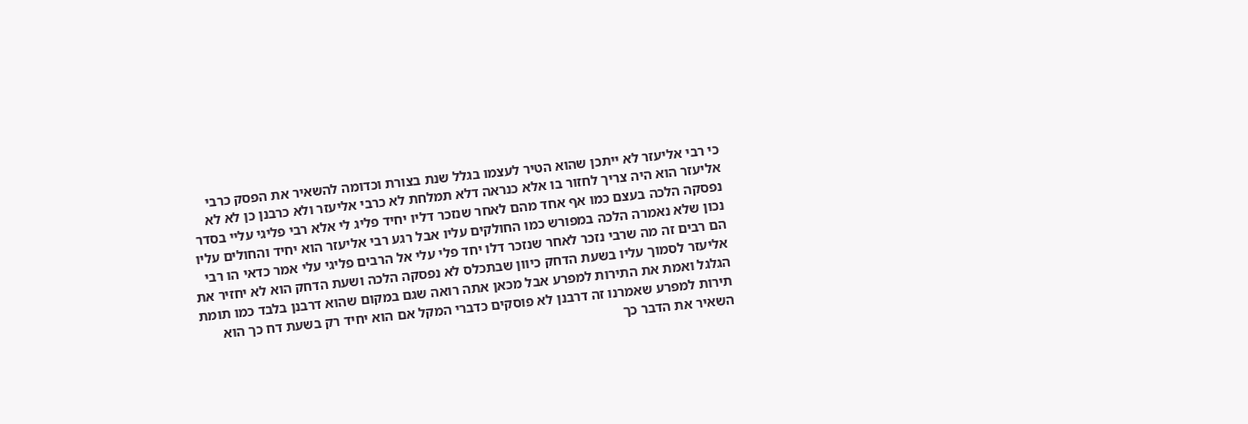כי רבי אליעזר לא ייתכן שהוא הטיר לעצמו בגלל שנת בצורת וכדומה להשאיר את הפסק כרבי אליעזר הוא היה צריך לחזור בו אלא כנראה דלא תמלחת לא כרבי אליעזר ולא כרבנן כן לא לא נפסקה הלכה בעצם כמו אף אחד מהם לאחר שנזכר דליו יחיד פליג לי אלא רבי פליגי עליי בסדר נכון שלא נאמרה הלכה במפורש כמו החולקים עליו אבל רגע רבי אליעזר הוא יחיד והחולים עליו הם רבים זה מה שרבי נזכר לאחר שנזכר דלו יחד פלי עלי אל הרבים פליגי עלי אמר כדאי הו רבי אליעזר לסמוך עליו בשעת הדחק כיוון שבתכלס לא נפסקה הלכה ושעת הדחק הוא לא יחזיר את הגלגל ואמת את התירות למפרע אבל מכאן אתה רואה שגם במקום שהוא דרבנן בלבד כמו תומת תירות למפרע שאמרנו זה דרבנן לא פוסקים כדברי המקל אם הוא יחיד רק בשעת דח כך הוא השאיר את הדבר כך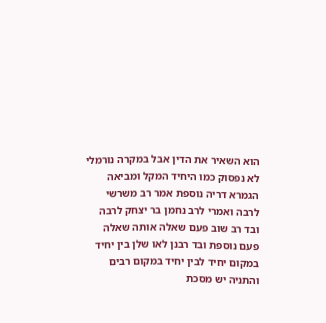הוא השאיר את הדין אבל במקרה נורמלי לא נפסוק כמו היחיד המקל ומביאה הגמרא דריה נוספת אמר רב משרשי לרבה ואמרי לרב נחמן בר יצחק לרבה ובד רב שוב פעם שאלה אותה שאלה פעם נוספת ובד רבנן לאו שלן בין יחיד במקום יחיד לבין יחיד במקום רבים והתניה יש מסכת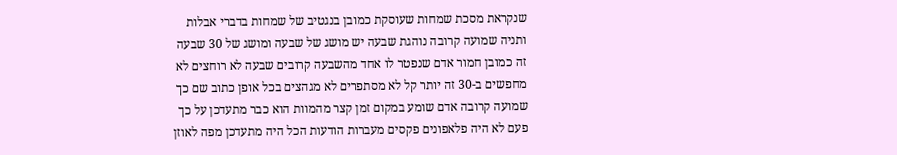שנקראת מסכת שמחות שעוסקת כמובן בנגטיב של שמחות בדברי אבלות ותניה שמועה קרובה נוהגת שבעה יש מושג של שבעה ומושג של 30 שבעה זה כמובן חמור אדם שנפטר לו אחד מהשבעה קרובים שבעה לא רוחצים לא מחפשים ב-30 זה יותר קל לא מסתפרים לא מגהצים בכל אופן כתוב שם כך שמועה קרובה אדם שומע במקום זמן קצר מהמוות הוא כבר מתעדכן על כך פעם לא היה פלאפונים פקסים מעברות הודעות הכל היה מתעדכן מפה לאוזן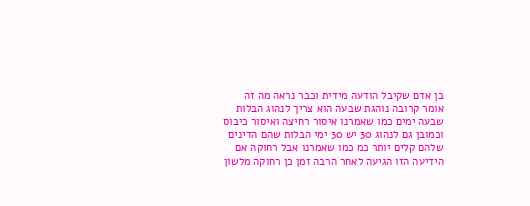בן אדם שקיבל הודעה מידית וכבר נראה מה זה אומר קרובה נוהגת שבעה הוא צריך לנהוג הבלות שבעה ימים כמו שאמרנו איסור רחיצה ואיסור כיבוס וכמובן גם לנהוג 30 יש 30 ימי הבלות שהם הדינים שלהם קלים יותר כמ כמו שאמרנו אבל רחוקה אם הידיעה הזו הגיעה לאחר הרבה זמן כן רחוקה מלשון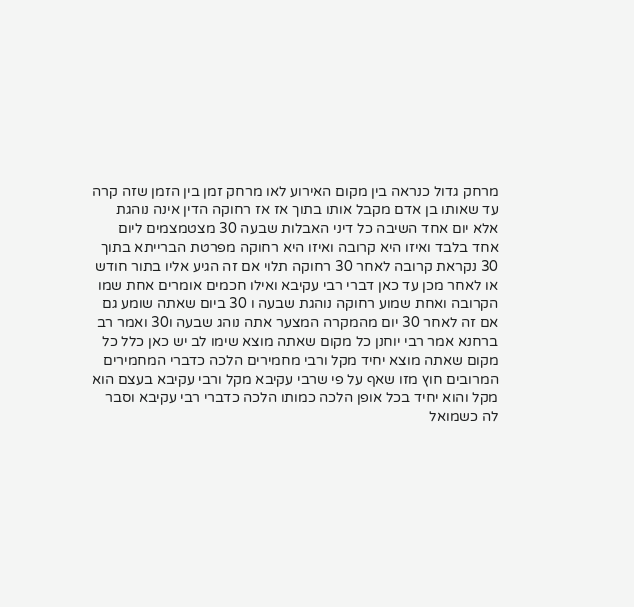מרחק גדול כנראה בין מקום האירוע לאו מרחק זמן בין הזמן שזה קרה עד שאותו בן אדם מקבל אותו בתוך אז אז רחוקה הדין אינה נוהגת אלא יום אחד השיבה כל דיני האבלות שבעה 30 מצטמצמים ליום אחד בלבד ואיזו היא קרובה ואיזו היא רחוקה מפרטת הברייתא בתוך 30 נקראת קרובה לאחר 30 רחוקה תלוי אם זה הגיע אליו בתור חודש או לאחר מכן עד כאן דברי רבי עקיבא ואילו חכמים אומרים אחת שמו הקרובה ואחת שמוע רחוקה נוהגת שבעה ו 30 ביום שאתה שומע גם אם זה לאחר 30 יום מהמקרה המצער אתה נוהג שבעה ו30 ואמר רב ברחנא אמר רבי יוחנן כל מקום שאתה מוצא שימו לב יש כאן כלל כל מקום שאתה מוצא יחיד מקל ורבי מחמירים הלכה כדברי המחמירים המרובים חוץ מזו שאף על פי שרבי עקיבא מקל ורבי עקיבא בעצם הוא מקל והוא יחיד בכל אופן הלכה כמותו הלכה כדברי רבי עקיבא וסבר לה כשמואל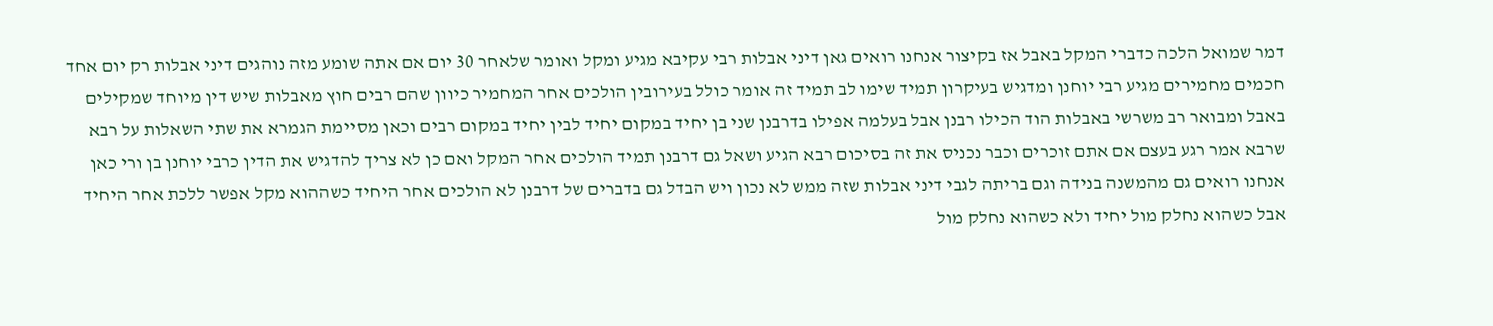דמר שמואל הלכה כדברי המקל באבל אז בקיצור אנחנו רואים גאן דיני אבלות רבי עקיבא מגיע ומקל ואומר שלאחר 30 יום אם אתה שומע מזה נוהגים דיני אבלות רק יום אחד חכמים מחמירים מגיע רבי יוחנן ומדגיש בעיקרון תמיד שימו לב תמיד זה אומר כולל בעירובין הולכים אחר המחמיר כיוון שהם רבים חוץ מאבלות שיש דין מיוחד שמקילים באבל ומבואר רב משרשי באבלות הוד הכילו רבנן אבל בעלמה אפילו בדרבנן שני בן יחיד במקום יחיד לבין יחיד במקום רבים וכאן מסיימת הגמרא את שתי השאלות על רבא שרבא אמר רגע בעצם אם אתם זוכרים וכבר נכניס את זה בסיכום רבא הגיע ושאל גם דרבנן תמיד הולכים אחר המקל ואם כן לא צריך להדגיש את הדין כרבי יוחנן בן ורי כאן אנחנו רואים גם מהמשנה בנידה וגם בריתה לגבי דיני אבלות שזה ממש לא נכון ויש הבדל גם בדברים של דרבנן לא הולכים אחר היחיד כשההוא מקל אפשר ללכת אחר היחיד אבל כשהוא נחלק מול יחיד ולא כשהוא נחלק מול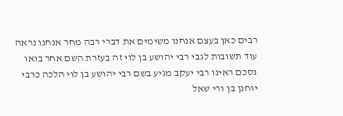רבים כאן בעצם אנחנו משימים את דברי רבה מחר אנחנו נראה עוד תשובות לגבי רבי יהושע בן לוי זה בעזרת השם אחר בואו נסכם ראינו רבי יעקב מגיע בשם רבי יהושע בן לוי הלכה כרבי יוחנן בן ורי שאל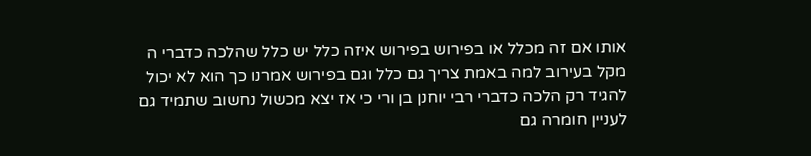אותו אם זה מכלל או בפירוש בפירוש איזה כלל יש כלל שהלכה כדברי ה מקל בעירוב למה באמת צריך גם כלל וגם בפירוש אמרנו כך הוא לא יכול להגיד רק הלכה כדברי רבי יוחנן בן ורי כי אז יצא מכשול נחשוב שתמיד גם לעניין חומרה גם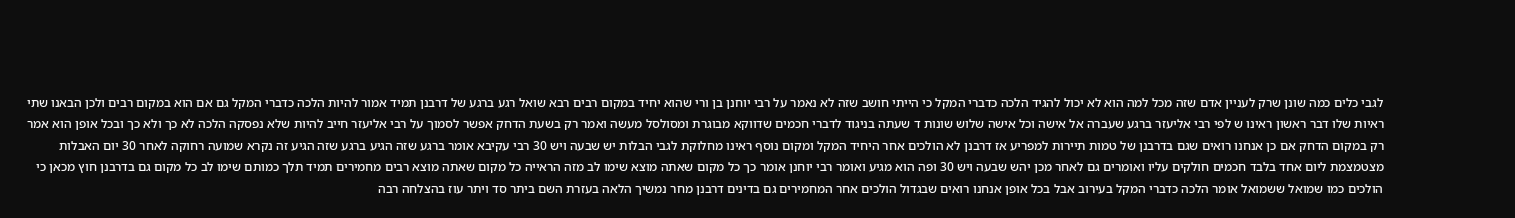לגבי כלים כמה שונן שרק לעניין אדם שזה מכל למה הוא לא יכול להגיד הלכה כדברי המקל כי הייתי חושב שזה לא נאמר על רבי יוחנן בן ורי שהוא יחיד במקום רבים רבא שואל רגע ברגע של דרבנן תמיד אמור להיות הלכה כדברי המקל גם אם הוא במקום רבים ולכן הבאנו שתי ראיות שלו דבר ראשון ראינו ש לפי רבי אליעזר ברגע שעברה אל אישה וכל אישה שלוש שונות ד שעתה בניגוד לדברי חכמים שדווקא מבוגרת ומסולסל מעשה ואמר רק בשעת הדחק אפשר לסמוך על רבי אליעזר חייב להיות שלא נפסקה הלכה לא כך ולא כך ובכל אופן הוא אמר רק במקום הדחק אם כן אנחנו רואים שגם בדרבנן של טמות תיירות למפריע אז דרבנן לא הולכים אחר היחיד המקל ומקום נוסף ראינו מחלוקת לגבי הבלות יש שבעה ויש 30 רבי עקיבא אומר ברגע שזה הגיע ברגע שזה הגיע זה נקרא שמועה רחוקה לאחר 30 יום האבלות מצטמצמת ליום אחד בלבד חכמים חולקים עליו ואומרים גם לאחר מכן יהש שבעה ויש 30 ופה הוא מגיע ואומר רבי יוחנן אומר כך כל מקום שאתה מוצא שימו לב מזה הראייה כל מקום שאתה מוצא רבים מחמירים תמיד תלך כמותם שימו לב כל מקום גם בדרבנן חוץ מכאן כי הולכים כמו שמואל ששמואל אומר הלכה כדברי המקל בעירוב אבל בכל אופן אנחנו רואים שבגדול הולכים אחר המחמירים גם בדינים דרבנן מחר נמשיך הלאה בעזרת השם ביתר סד ויתר עוז בהצלחה רבה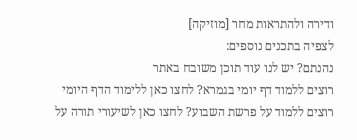ודירה ולהתראות מחר [מוזיקה]
לצפיה בתכנים נוספים:
נהנתם? יש לנו עוד תוכן משובח באתר
רוצים ללמוד דף יומי בגמרא? לחצו כאן ללימוד הדף היומי
רוצים ללמוד על פרשת השבוע? לחצו כאן לשיעורי תורה על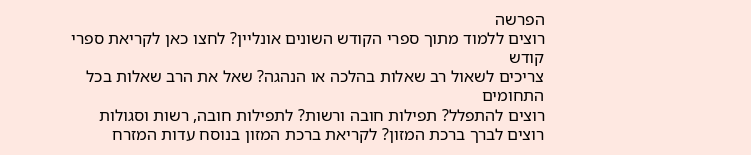הפרשה
רוצים ללמוד מתוך ספרי הקודש השונים אונליין? לחצו כאן לקריאת ספרי קודש
צריכים לשאול רב שאלות בהלכה או הנהגה? שאל את הרב שאלות בכל התחומים
רוצים להתפלל? תפילות חובה ורשות? לתפילות חובה, רשות וסגולות
רוצים לברך ברכת המזון? לקריאת ברכת המזון בנוסח עדות המזרח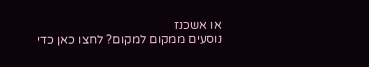או אשכנז
נוסעים ממקום למקום? לחצו כאן כדי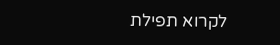לקרוא תפילת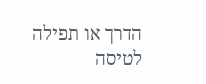הדרך או תפילה לטיסה